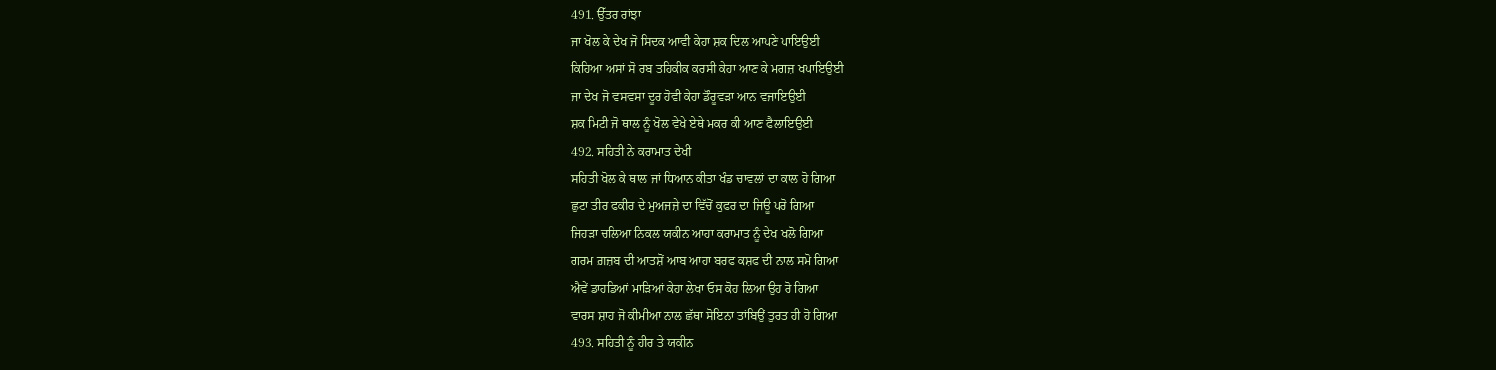491. ਉੱਤਰ ਰਾਂਝਾ
ਜਾ ਖੋਲ ਕੇ ਦੇਖ ਜੋ ਸਿਦਕ ਆਵੀ ਕੇਹਾ ਸ਼ਕ ਦਿਲ ਆਪਣੇ ਪਾਇਉਈ
ਕਿਹਿਆ ਅਸਾਂ ਸੋ ਰਬ ਤਹਿਕੀਕ ਕਰਸੀ ਕੇਹਾ ਆਣ ਕੇ ਮਗਜ਼ ਖਪਾਇਉਈ
ਜਾ ਦੇਖ ਜੋ ਵਸਵਸਾ ਦੂਰ ਹੋਵੀ ਕੇਹਾ ਡੌਰੂਵੜਾ ਆਨ ਵਜਾਇਉਈ
ਸ਼ਕ ਮਿਟੀ ਜੋ ਥਾਲ ਨੂੰ ਖੋਲ ਵੇਖੇ ਏਥੇ ਮਕਰ ਕੀ ਆਣ ਫੈਲਾਇਉਈ
492. ਸਹਿਤੀ ਨੇ ਕਰਾਮਾਤ ਦੇਖੀ
ਸਹਿਤੀ ਖੋਲ ਕੇ ਥਾਲ ਜਾਂ ਧਿਆਨ ਕੀਤਾ ਖੰਡ ਚਾਵਲਾਂ ਦਾ ਕਾਲ ਹੋ ਗਿਆ
ਛੁਟਾ ਤੀਰ ਫਕੀਰ ਦੇ ਮੁਅਜਜ਼ੇ ਦਾ ਵਿੱਚੋਂ ਕੁਫਰ ਦਾ ਜਿਊ ਪਰੋ ਗਿਆ
ਜਿਹੜਾ ਚਲਿਆ ਨਿਕਲ ਯਕੀਨ ਆਹਾ ਕਰਾਮਾਤ ਨੂੰ ਦੇਖ ਖਲੋ ਗਿਆ
ਗਰਮ ਗ਼ਜ਼ਬ ਦੀ ਆਤਸ਼ੋਂ ਆਬ ਆਹਾ ਬਰਫ ਕਸ਼ਫ ਦੀ ਨਾਲ ਸਮੋ ਗਿਆ
ਐਵੇਂ ਡਾਹਡਿਆਂ ਮਾੜਿਆਂ ਕੇਹਾ ਲੇਖਾ ਓਸ ਕੋਹ ਲਿਆ ਉਹ ਰੋ ਗਿਆ
ਵਾਰਸ ਸ਼ਾਹ ਜੋ ਕੀਮੀਆ ਨਾਲ ਛੱਥਾ ਸੋਇਨਾ ਤਾਂਬਿਉਂ ਤੁਰਤ ਹੀ ਹੋ ਗਿਆ
493. ਸਹਿਤੀ ਨੂੰ ਹੀਰ ਤੇ ਯਕੀਨ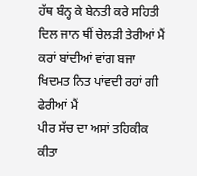ਹੱਥ ਬੰਨ੍ਹ ਕੇ ਬੇਨਤੀ ਕਰੇ ਸਹਿਤੀ ਦਿਲ ਜਾਨ ਥੀਂ ਚੇਲੜੀ ਤੇਰੀਆਂ ਮੈਂ
ਕਰਾਂ ਬਾਂਦੀਆਂ ਵਾਂਗ ਬਜਾ ਖਿਦਮਤ ਨਿਤ ਪਾਂਵਦੀ ਰਹਾਂ ਗੀ ਫੇਰੀਆਂ ਮੈਂ
ਪੀਰ ਸੱਚ ਦਾ ਅਸਾਂ ਤਹਿਕੀਕ ਕੀਤਾ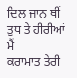ਦਿਲ ਜਾਨ ਥੀਂ ਤੁਧ ਤੇ ਹੀਰੀਆਂ ਮੈਂ
ਕਰਾਮਾਤ ਤੇਰੀ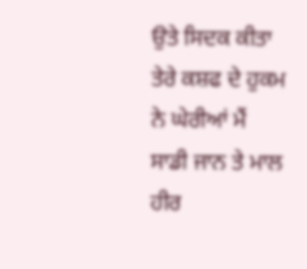ਉਤੇ ਸਿਦਕ ਕੀਤਾ ਤੇਰੇ ਕਸ਼ਫ ਦੇ ਹੁਕਮ ਨੇ ਘੇਰੀਆਂ ਮੈਂ
ਸਾਡੀ ਜਾਨ ਤੇ ਮਾਲ ਹੀਰ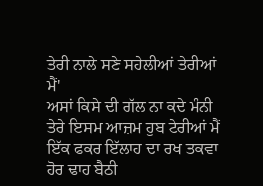ਤੇਰੀ ਨਾਲੇ ਸਣੇ ਸਹੇਲੀਆਂ ਤੇਰੀਆਂ ਮੈਂ'
ਅਸਾਂ ਕਿਸੇ ਦੀ ਗੱਲ ਨਾ ਕਦੇ ਮੰਨੀ ਤੇਰੇ ਇਸਮ ਆਜ਼ਮ ਹੁਬ ਟੇਰੀਆਂ ਮੈਂ
ਇੱਕ ਫਕਰ ਇੱਲਾਹ ਦਾ ਰਖ ਤਕਵਾ ਹੋਰ ਢਾਹ ਬੈਠੀ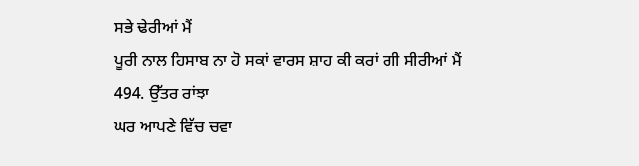ਸਭੇ ਢੇਰੀਆਂ ਮੈਂ
ਪੂਰੀ ਨਾਲ ਹਿਸਾਬ ਨਾ ਹੋ ਸਕਾਂ ਵਾਰਸ ਸ਼ਾਹ ਕੀ ਕਰਾਂ ਗੀ ਸੀਰੀਆਂ ਮੈਂ
494. ਉੱਤਰ ਰਾਂਝਾ
ਘਰ ਆਪਣੇ ਵਿੱਚ ਚਵਾ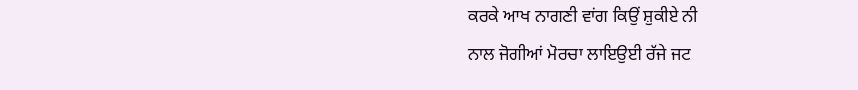ਕਰਕੇ ਆਖ ਨਾਗਣੀ ਵਾਂਗ ਕਿਉਂ ਸ਼ੁਕੀਏ ਨੀ
ਨਾਲ ਜੋਗੀਆਂ ਮੋਰਚਾ ਲਾਇਉਈ ਰੱਜੇ ਜਟ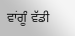ਵਾਂਗੂੰ ਵੱਡੀ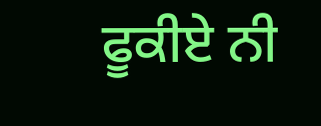ਫੂਕੀਏ ਨੀ